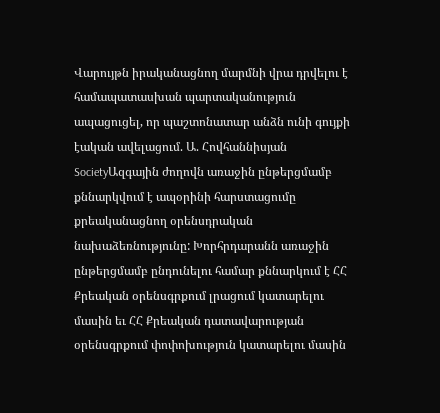Վարույթն իրականացնող մարմնի վրա դրվելու է համապատասխան պարտականություն ապացուցել, որ պաշտոնատար անձն ունի գույքի էական ավելացում. Ա. Հովհաննիսյան
SocietyԱզգային ժողովն առաջին ընթերցմամբ քննարկվում է ապօրինի հարստացումը քրեականացնող օրենսդրական նախաձեռնությունը: Խորհրդարանն առաջին ընթերցմամբ ընդունելու համար քննարկում է ՀՀ Քրեական օրենսգրքում լրացում կատարելու մասին եւ ՀՀ Քրեական դատավարության օրենսգրքում փոփոխություն կատարելու մասին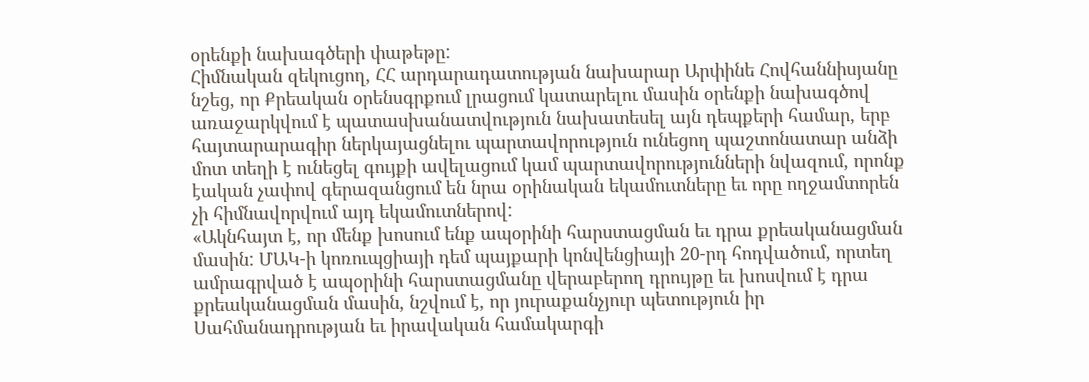օրենքի նախագծերի փաթեթը:
Հիմնական զեկուցող, ՀՀ արդարադատության նախարար Արփինե Հովհաննիսյանը նշեց, որ Քրեական օրենսգրքում լրացում կատարելու մասին օրենքի նախագծով առաջարկվում է պատասխանատվություն նախատեսել այն դեպքերի համար, երբ հայտարարագիր ներկայացնելու պարտավորություն ունեցող պաշտոնատար անձի մոտ տեղի է ունեցել գույքի ավելացում կամ պարտավորությունների նվազում, որոնք էական չափով գերազանցում են նրա օրինական եկամուտները եւ որը ողջամտորեն չի հիմնավորվում այդ եկամուտներով:
«Ակնհայտ է, որ մենք խոսում ենք ապօրինի հարստացման եւ դրա քրեականացման մասին: ՄԱԿ-ի կոռուպցիայի դեմ պայքարի կոնվենցիայի 20-րդ հոդվածում, որտեղ ամրագրված է ապօրինի հարստացմանը վերաբերող դրույթը եւ խոսվում է դրա քրեականացման մասին, նշվում է, որ յուրաքանչյուր պետություն իր Սահմանադրության եւ իրավական համակարգի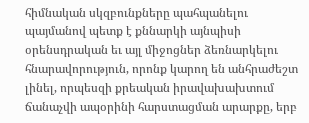հիմնական սկզբունքները պահպանելու պայմանով պետք է քննարկի այնպիսի օրենսդրական եւ այլ միջոցներ ձեռնարկելու հնարավորություն, որոնք կարող են անհրաժեշտ լինել, որպեսզի քրեական իրավախախտում ճանաչվի ապօրինի հարստացման արարքը, երբ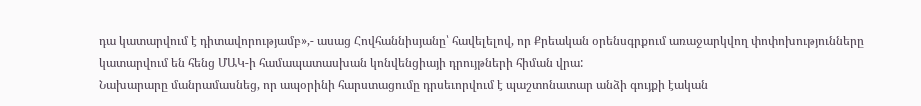դա կատարվում է դիտավորությամբ»,- ասաց Հովհաննիսյանը՝ հավելելով, որ Քրեական օրենսգրքում առաջարկվող փոփոխությունները կատարվում են հենց ՄԱԿ-ի համապատասխան կոնվենցիայի դրույթների հիման վրա:
Նախարարը մանրամասնեց, որ ապօրինի հարստացումը դրսեւորվում է պաշտոնատար անձի գույքի էական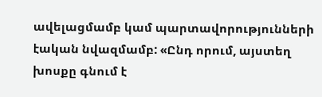ավելացմամբ կամ պարտավորությունների էական նվազմամբ: «Ընդ որում, այստեղ խոսքը գնում է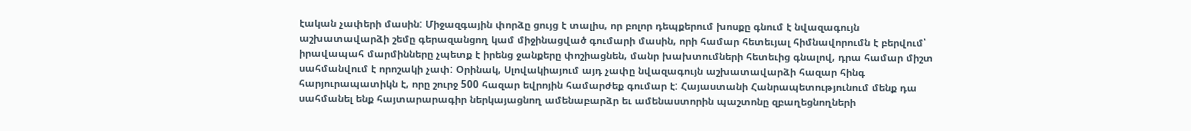էական չափերի մասին: Միջազգային փորձը ցույց է տալիս, որ բոլոր դեպքերում խոսքը գնում է նվազագույն աշխատավարձի շեմը գերազանցող կամ միջինացված գումարի մասին, որի համար հետեւյալ հիմնավորումն է բերվում՝ իրավապահ մարմինները չպետք է իրենց ջանքերը փոշիացնեն, մանր խախտումների հետեւից գնալով, դրա համար միշտ սահմանվում է որոշակի չափ: Օրինակ, Սլովակիայում այդ չափը նվազագույն աշխատավարձի հազար հինգ հարյուրապատիկն է, որը շուրջ 500 հազար եվրոյին համարժեք գումար է: Հայաստանի Հանրապետությունում մենք դա սահմանել ենք հայտարարագիր ներկայացնող ամենաբարձր եւ ամենաստորին պաշտոնը զբաղեցնողների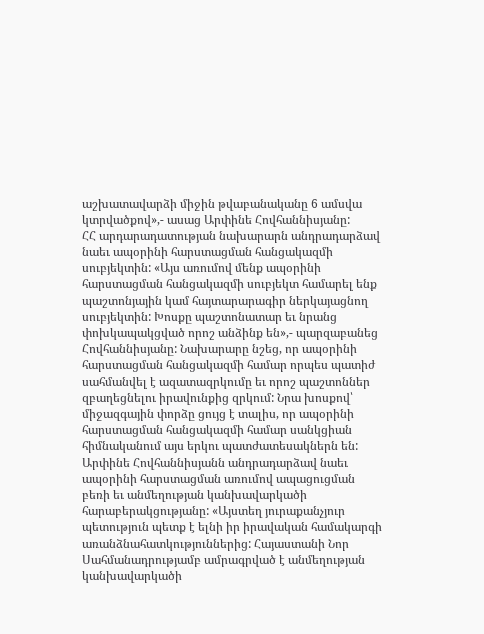աշխատավարձի միջին թվաբանականը 6 ամսվա կտրվածքով»,- ասաց Արփինե Հովհաննիսյանը:
ՀՀ արդարադատության նախարարն անդրադարձավ նաեւ ապօրինի հարստացման հանցակազմի սուբյեկտին: «Այս առումով մենք ապօրինի հարստացման հանցակազմի սուբյեկտ համարել ենք պաշտոնյային կամ հայտարարագիր ներկայացնող սուբյեկտին: Խոսքը պաշտոնատար եւ նրանց փոխկապակցված որոշ անձինք են»,- պարզաբանեց Հովհաննիսյանը: Նախարարը նշեց, որ ապօրինի հարստացման հանցակազմի համար որպես պատիժ սահմանվել է ազատազրկումը եւ որոշ պաշտոններ զբաղեցնելու իրավունքից զրկում: Նրա խոսքով՝ միջազգային փորձը ցույց է տալիս, որ ապօրինի հարստացման հանցակազմի համար սանկցիան հիմնականում այս երկու պատժատեսակներն են:
Արփինե Հովհաննիսյանն անդրադարձավ նաեւ ապօրինի հարստացման առումով ապացուցման բեռի եւ անմեղության կանխավարկածի հարաբերակցությանը: «Այստեղ յուրաքանչյուր պետություն պետք է ելնի իր իրավական համակարգի առանձնահատկություններից: Հայաստանի Նոր Սահմանադրությամբ ամրագրված է անմեղության կանխավարկածի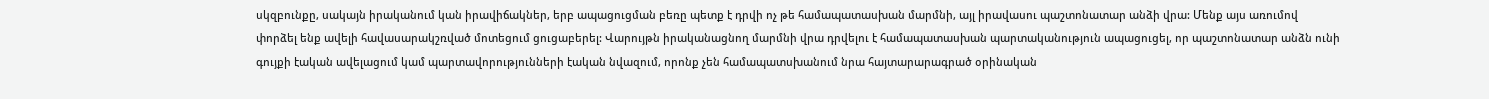սկզբունքը, սակայն իրականում կան իրավիճակներ, երբ ապացուցման բեռը պետք է դրվի ոչ թե համապատասխան մարմնի, այլ իրավասու պաշտոնատար անձի վրա: Մենք այս առումով փորձել ենք ավելի հավասարակշռված մոտեցում ցուցաբերել: Վարույթն իրականացնող մարմնի վրա դրվելու է համապատասխան պարտականություն ապացուցել, որ պաշտոնատար անձն ունի գույքի էական ավելացում կամ պարտավորությունների էական նվազում, որոնք չեն համապատսխանում նրա հայտարարագրած օրինական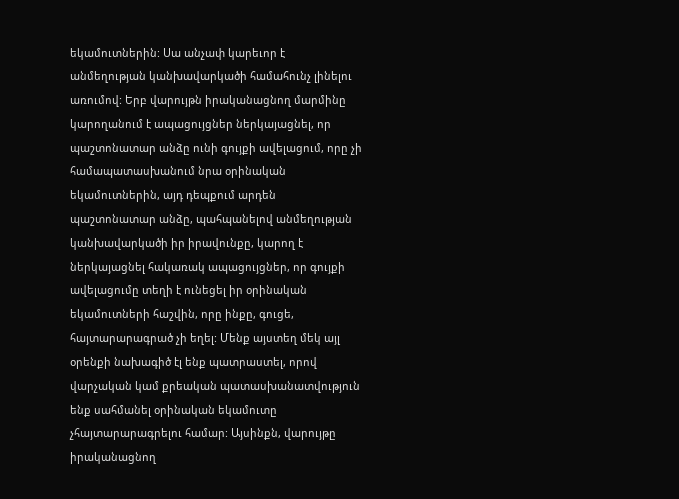եկամուտներին: Սա անչափ կարեւոր է անմեղության կանխավարկածի համահունչ լինելու առումով: Երբ վարույթն իրականացնող մարմինը կարողանում է ապացույցներ ներկայացնել, որ պաշտոնատար անձը ունի գույքի ավելացում, որը չի համապատասխանում նրա օրինական եկամուտներին, այդ դեպքում արդեն պաշտոնատար անձը, պահպանելով անմեղության կանխավարկածի իր իրավունքը, կարող է ներկայացնել հակառակ ապացույցներ, որ գույքի ավելացումը տեղի է ունեցել իր օրինական եկամուտների հաշվին, որը ինքը, գուցե, հայտարարագրած չի եղել: Մենք այստեղ մեկ այլ օրենքի նախագիծ էլ ենք պատրաստել, որով վարչական կամ քրեական պատասխանատվություն ենք սահմանել օրինական եկամուտը չհայտարարագրելու համար: Այսինքն, վարույթը իրականացնող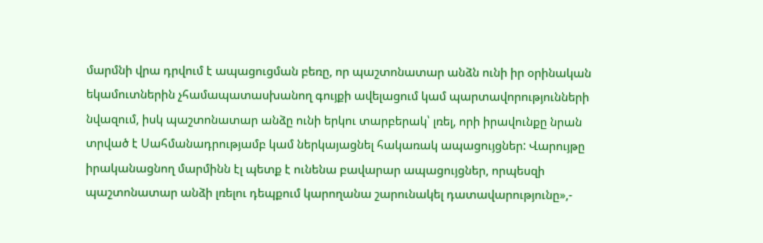մարմնի վրա դրվում է ապացուցման բեռը, որ պաշտոնատար անձն ունի իր օրինական եկամուտներին չհամապատասխանող գույքի ավելացում կամ պարտավորությունների նվազում, իսկ պաշտոնատար անձը ունի երկու տարբերակ՝ լռել, որի իրավունքը նրան տրված է Սահմանադրությամբ կամ ներկայացնել հակառակ ապացույցներ: Վարույթը իրականացնող մարմինն էլ պետք է ունենա բավարար ապացույցներ, որպեսզի պաշտոնատար անձի լռելու դեպքում կարողանա շարունակել դատավարությունը»,-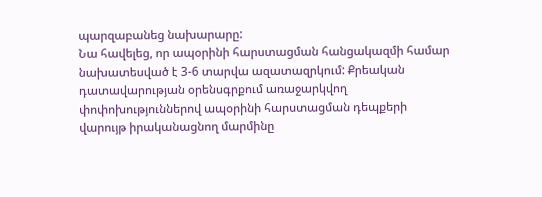պարզաբանեց նախարարը:
Նա հավելեց, որ ապօրինի հարստացման հանցակազմի համար նախատեսված է 3-6 տարվա ազատազրկում: Քրեական դատավարության օրենսգրքում առաջարկվող փոփոխություններով ապօրինի հարստացման դեպքերի վարույթ իրականացնող մարմինը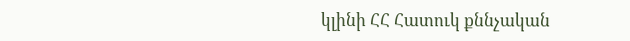կլինի ՀՀ Հատուկ քննչական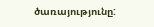ծառայությունը: